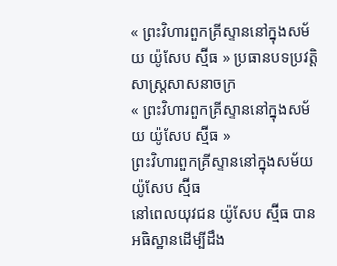« ព្រះវិហារពួកគ្រីស្ទាននៅក្នុងសម័យ យ៉ូសែប ស្ម៊ីធ » ប្រធានបទប្រវត្តិសាស្រ្តសាសនាចក្រ
« ព្រះវិហារពួកគ្រីស្ទាននៅក្នុងសម័យ យ៉ូសែប ស្ម៊ីធ »
ព្រះវិហារពួកគ្រីស្ទាននៅក្នុងសម័យ យ៉ូសែប ស្ម៊ីធ
នៅពេលយុវជន យ៉ូសែប ស្ម៊ីធ បានអធិស្ឋានដើម្បីដឹង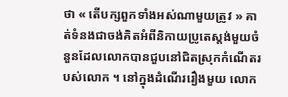ថា « តើបក្សពួកទាំងអស់ណាមួយត្រូវ » គាត់ទំនងជាចង់គិតអំពីនិកាយប្រូតេស្តង់មួយចំនួនដែលលោកបានជួបនៅជិតស្រុកកំណើតរបស់លោក ។ នៅក្នុងដំណើររឿងមួយ លោក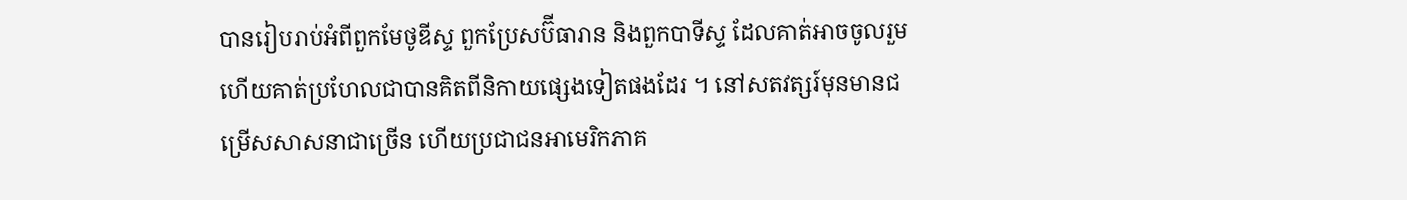បានរៀបរាប់អំពីពួកមែថូឌីស្ទ ពួកប្រែសប៊ីធារាន និងពួកបាទីស្ទ ដែលគាត់អាចចូលរួម ហើយគាត់ប្រហែលជាបានគិតពីនិកាយផ្សេងទៀតផងដែរ ។ នៅសតវត្សរ៍មុនមានជម្រើសសាសនាជាច្រើន ហើយប្រជាជនអាមេរិកភាគ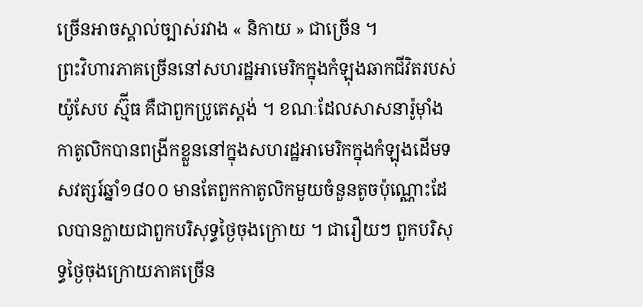ច្រើនអាចស្គាល់ច្បាស់រវាង « និកាយ » ជាច្រើន ។
ព្រះវិហារភាគច្រើននៅសហរដ្ឋអាមេរិកក្នុងកំឡុងឆាកជីវិតរបស់ យ៉ូសែប ស្ម៊ីធ គឺជាពួកប្រូតេស្តង់ ។ ខណៈដែលសាសនារ៉ូម៉ាំងកាតូលិកបានពង្រីកខ្លួននៅក្នុងសហរដ្ឋអាមេរិកក្នុងកំឡុងដើមទសវត្សរ៍ឆ្នាំ១៨០០ មានតែពួកកាតូលិកមួយចំនួនតូចប៉ុណ្ណោះដែលបានក្លាយជាពួកបរិសុទ្ធថ្ងៃចុងក្រោយ ។ ជារឿយៗ ពួកបរិសុទ្ធថ្ងៃចុងក្រោយភាគច្រើន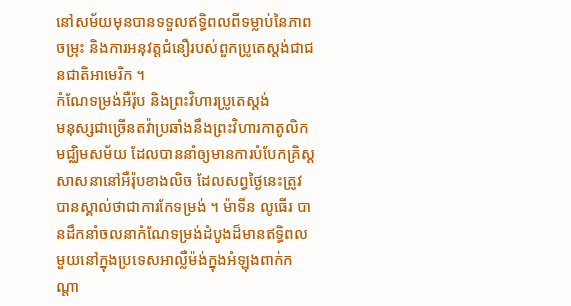នៅសម័យមុនបានទទួលឥទ្ធិពលពីទម្លាប់នៃភាពចម្រុះ និងការអនុវត្តជំនឿរបស់ពួកប្រូតេស្តង់ជាជនជាតិអាមេរិក ។
កំណែទម្រង់អឺរ៉ុប និងព្រះវិហារប្រូតេស្តង់
មនុស្សជាច្រើនតវ៉ាប្រឆាំងនឹងព្រះវិហារកាតូលិកមជ្ឈិមសម័យ ដែលបាននាំឲ្យមានការបំបែកគ្រិស្តសាសនានៅអឺរ៉ុបខាងលិច ដែលសព្វថ្ងៃនេះត្រូវបានស្គាល់ថាជាការកែទម្រង់ ។ ម៉ាទីន លូធើរ បានដឹកនាំចលនាកំណែទម្រង់ដំបូងដ៏មានឥទ្ធិពលមួយនៅក្នុងប្រទេសអាល្លឺម៉ង់ក្នុងអំឡុងពាក់កណ្តា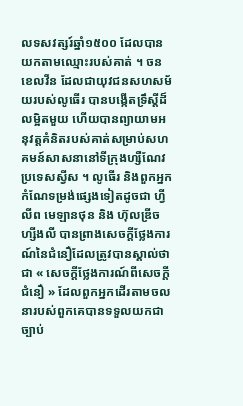លទសវត្សរ៍ឆ្នាំ១៥០០ ដែលបានយកតាមឈ្មោះរបស់គាត់ ។ ចន ខេលវីន ដែលជាយុវជនសហសម័យរបស់លូធើរ បានបង្កើតទ្រឹស្ដីដ៏លម្អិតមួយ ហើយបានព្យាយាមអនុវត្តគំនិតរបស់គាត់សម្រាប់សហគមន៍សាសនានៅទីក្រុងហ្សឺណែវ ប្រទេសស្វីស ។ លូធើរ និងពួកអ្នកកំណែទម្រង់ផ្សេងទៀតដូចជា ហ្វីលីព មេឡានថុន និង ហ៊ុលឌ្រីច ហ្សីងលី បានព្រាងសេចក្តីថ្លែងការណ៍នៃជំនឿដែលត្រូវបានស្គាល់ថាជា « សេចក្តីថ្លែងការណ៍ពីសេចក្តីជំនឿ » ដែលពួកអ្នកដើរតាមចលនារបស់ពួកគេបានទទួលយកជាច្បាប់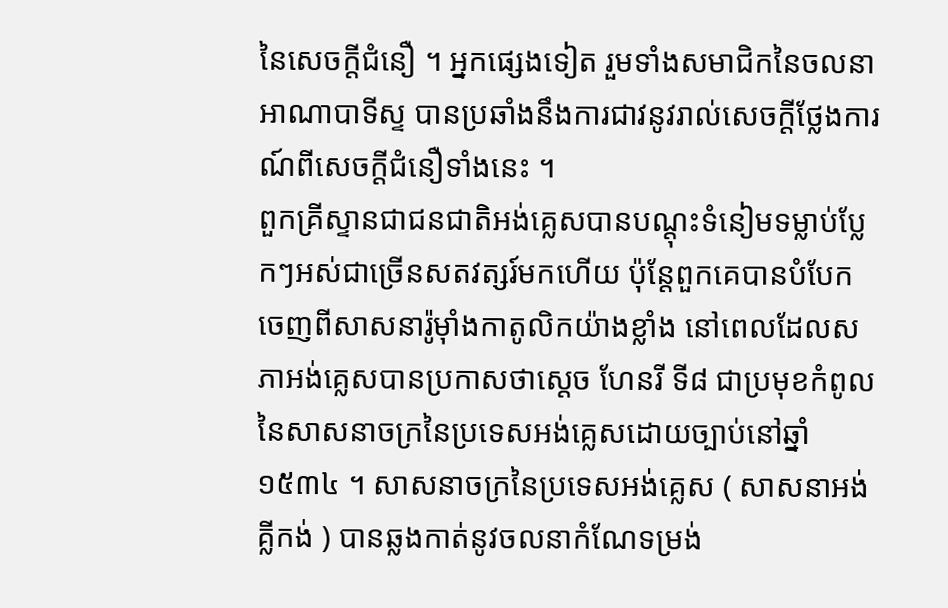នៃសេចក្តីជំនឿ ។ អ្នកផ្សេងទៀត រួមទាំងសមាជិកនៃចលនាអាណាបាទីស្ទ បានប្រឆាំងនឹងការជាវនូវរាល់សេចក្តីថ្លែងការណ៍ពីសេចក្តីជំនឿទាំងនេះ ។
ពួកគ្រីស្ទានជាជនជាតិអង់គ្លេសបានបណ្តុះទំនៀមទម្លាប់ប្លែកៗអស់ជាច្រើនសតវត្សរ៍មកហើយ ប៉ុន្តែពួកគេបានបំបែកចេញពីសាសនារ៉ូម៉ាំងកាតូលិកយ៉ាងខ្លាំង នៅពេលដែលសភាអង់គ្លេសបានប្រកាសថាស្តេច ហែនរី ទី៨ ជាប្រមុខកំពូលនៃសាសនាចក្រនៃប្រទេសអង់គ្លេសដោយច្បាប់នៅឆ្នាំ១៥៣៤ ។ សាសនាចក្រនៃប្រទេសអង់គ្លេស ( សាសនាអង់គ្លីកង់ ) បានឆ្លងកាត់នូវចលនាកំណែទម្រង់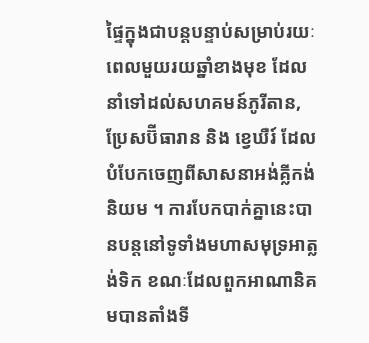ផ្ទៃក្នុងជាបន្តបន្ទាប់សម្រាប់រយៈពេលមួយរយឆ្នាំខាងមុខ ដែលនាំទៅដល់សហគមន៍ភូរីតាន, ប្រែសប៊ីធារាន និង ខ្វេឃឺរ៍ ដែលបំបែកចេញពីសាសនាអង់គ្លីកង់និយម ។ ការបែកបាក់គ្នានេះបានបន្តនៅទូទាំងមហាសមុទ្រអាត្លង់ទិក ខណៈដែលពួកអាណានិគមបានតាំងទី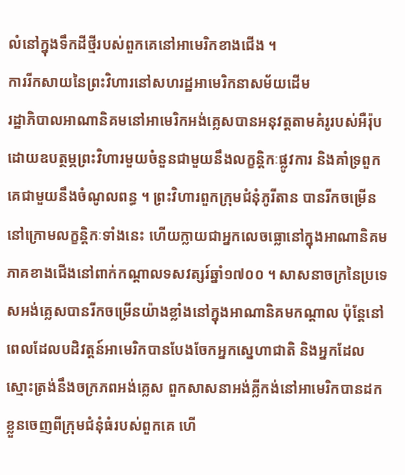លំនៅក្នុងទឹកដីថ្មីរបស់ពួកគេនៅអាមេរិកខាងជើង ។
ការរីកសាយនៃព្រះវិហារនៅសហរដ្ឋអាមេរិកនាសម័យដើម
រដ្ឋាភិបាលអាណានិគមនៅអាមេរិកអង់គ្លេសបានអនុវត្តតាមគំរូរបស់អឺរ៉ុបដោយឧបត្ថម្ភព្រះវិហារមួយចំនួនជាមួយនឹងលក្ខន្តិកៈផ្លូវការ និងគាំទ្រពួកគេជាមួយនឹងចំណូលពន្ធ ។ ព្រះវិហារពួកក្រុមជំនុំភូរីតាន បានរីកចម្រើននៅក្រោមលក្ខន្តិកៈទាំងនេះ ហើយក្លាយជាអ្នកលេចធ្លោនៅក្នុងអាណានិគមភាគខាងជើងនៅពាក់កណ្តាលទសវត្សរ៍ឆ្នាំ១៧០០ ។ សាសនាចក្រនៃប្រទេសអង់គ្លេសបានរីកចម្រើនយ៉ាងខ្លាំងនៅក្នុងអាណានិគមកណ្តាល ប៉ុន្តែនៅពេលដែលបដិវត្តន៍អាមេរិកបានបែងចែកអ្នកស្នេហាជាតិ និងអ្នកដែលស្មោះត្រង់នឹងចក្រភពអង់គ្លេស ពួកសាសនាអង់គ្លីកង់នៅអាមេរិកបានដកខ្លួនចេញពីក្រុមជំនុំធំរបស់ពួកគេ ហើ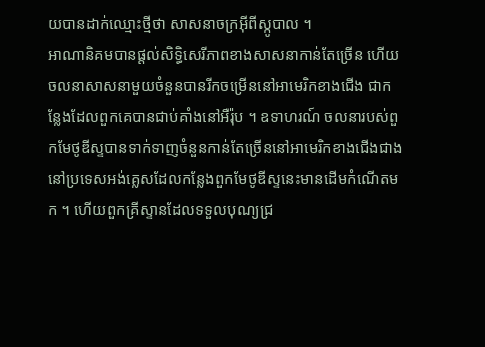យបានដាក់ឈ្មោះថ្មីថា សាសនាចក្រអ៊ីពីស្កូបាល ។
អាណានិគមបានផ្តល់សិទ្ធិសេរីភាពខាងសាសនាកាន់តែច្រើន ហើយចលនាសាសនាមួយចំនួនបានរីកចម្រើននៅអាមេរិកខាងជើង ជាកន្លែងដែលពួកគេបានជាប់គាំងនៅអឺរ៉ុប ។ ឧទាហរណ៍ ចលនារបស់ពួកមែថូឌីស្ទបានទាក់ទាញចំនួនកាន់តែច្រើននៅអាមេរិកខាងជើងជាងនៅប្រទេសអង់គ្លេសដែលកន្លែងពួកមែថូឌីស្ទនេះមានដើមកំណើតមក ។ ហើយពួកគ្រីស្ទានដែលទទួលបុណ្យជ្រ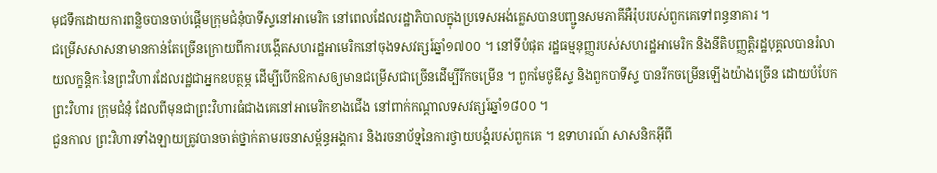មុជទឹកដោយការពន្លិចបានចាប់ផ្តើមក្រុមជំនុំបាទីស្ទនៅអាមេរិក នៅពេលដែលរដ្ឋាភិបាលក្នុងប្រទេសអង់គ្លេសបានបញ្ជូនសមភាគីអឺរ៉ុបរបស់ពួកគេទៅពន្ធនាគារ ។
ជម្រើសសាសនាមានកាន់តែច្រើនក្រោយពីការបង្កើតសហរដ្ឋអាមេរិកនៅចុងទសវត្សរ៍ឆ្នាំ១៧០០ ។ នៅទីបំផុត រដ្ឋធម្មនុញ្ញរបស់សហរដ្ឋអាមេរិក និងនីតិបញ្ញត្តិរដ្ឋបុគ្គលបានរំលាយលក្ខន្តិកៈនៃព្រះវិហារដែលរដ្ឋជាអ្នកឧបត្ថម្ភ ដើម្បីបើកឱកាសឲ្យមានជម្រើសជាច្រើនដើម្បីរីកចម្រើន ។ ពួកមែថូឌីស្ទ និងពួកបាទីស្ទ បានរីកចម្រើនឡើងយ៉ាងច្រើន ដោយបំបែកព្រះវិហារ ក្រុមជំនុំ ដែលពីមុនជាព្រះវិហារធំជាងគេនៅអាមេរិកខាងជើង នៅពាក់កណ្តាលទសវត្សរ៍ឆ្នាំ១៨០០ ។
ជួនកាល ព្រះវិហារទាំងឡាយត្រូវបានចាត់ថ្នាក់តាមរចនាសម្ព័ន្ធអង្គការ និងរចនាប័ទ្មនៃការថ្វាយបង្គំរបស់ពួកគេ ។ ឧទាហរណ៍ សាសនិកអ៊ីពី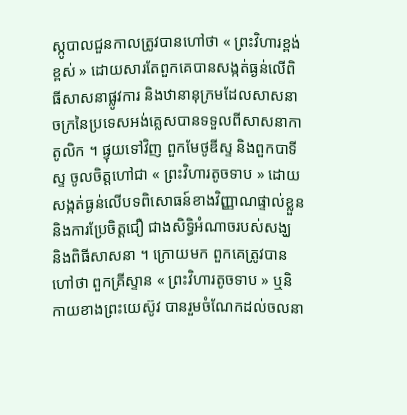ស្កូបាលជួនកាលត្រូវបានហៅថា « ព្រះវិហារខ្ពង់ខ្ពស់ » ដោយសារតែពួកគេបានសង្កត់ធ្ងន់លើពិធីសាសនាផ្លូវការ និងឋានានុក្រមដែលសាសនាចក្រនៃប្រទេសអង់គ្លេសបានទទួលពីសាសនាកាតូលិក ។ ផ្ទុយទៅវិញ ពួកមែថូឌីស្ទ និងពួកបាទីស្ទ ចូលចិត្តហៅជា « ព្រះវិហារតូចទាប » ដោយសង្កត់ធ្ងន់លើបទពិសោធន៍ខាងវិញ្ញាណផ្ទាល់ខ្លួន និងការប្រែចិត្តជឿ ជាងសិទ្ធិអំណាចរបស់សង្ឃ និងពិធីសាសនា ។ ក្រោយមក ពួកគេត្រូវបានហៅថា ពួកគ្រីស្ទាន « ព្រះវិហារតូចទាប » ឬនិកាយខាងព្រះយេស៊ូវ បានរួមចំណែកដល់ចលនា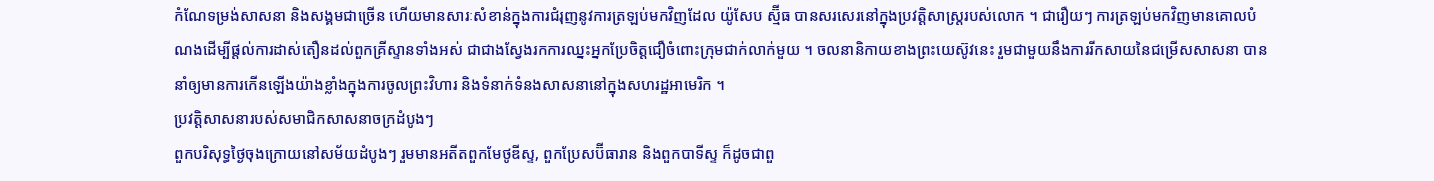កំណែទម្រង់សាសនា និងសង្គមជាច្រើន ហើយមានសារៈសំខាន់ក្នុងការជំរុញនូវការត្រឡប់មកវិញដែល យ៉ូសែប ស្ម៊ីធ បានសរសេរនៅក្នុងប្រវត្តិសាស្ត្ររបស់លោក ។ ជារឿយៗ ការត្រឡប់មកវិញមានគោលបំណងដើម្បីផ្តល់ការដាស់តឿនដល់ពួកគ្រីស្ទានទាំងអស់ ជាជាងស្វែងរកការឈ្នះអ្នកប្រែចិត្តជឿចំពោះក្រុមជាក់លាក់មួយ ។ ចលនានិកាយខាងព្រះយេស៊ូវនេះ រួមជាមួយនឹងការរីកសាយនៃជម្រើសសាសនា បាននាំឲ្យមានការកើនឡើងយ៉ាងខ្លាំងក្នុងការចូលព្រះវិហារ និងទំនាក់ទំនងសាសនានៅក្នុងសហរដ្ឋអាមេរិក ។
ប្រវត្តិសាសនារបស់សមាជិកសាសនាចក្រដំបូងៗ
ពួកបរិសុទ្ធថ្ងៃចុងក្រោយនៅសម័យដំបូងៗ រួមមានអតីតពួកមែថូឌីស្ទ, ពួកប្រែសប៊ីធារាន និងពួកបាទីស្ទ ក៏ដូចជាពួ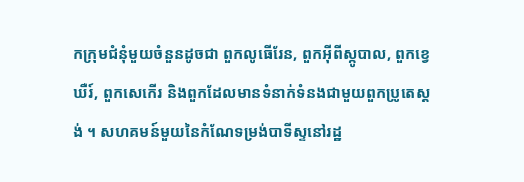កក្រុមជំនុំមួយចំនួនដូចជា ពួកលូធើរែន, ពួកអ៊ីពីស្កូបាល, ពួកខ្វេឃឺរ៍, ពួកសេកើរ និងពួកដែលមានទំនាក់ទំនងជាមួយពួកប្រូតេស្តង់ ។ សហគមន៍មួយនៃកំណែទម្រង់បាទីស្ទនៅរដ្ឋ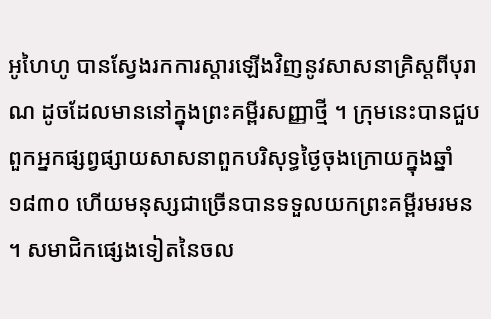អូហៃហូ បានស្វែងរកការស្ដារឡើងវិញនូវសាសនាគ្រិស្តពីបុរាណ ដូចដែលមាននៅក្នុងព្រះគម្ពីរសញ្ញាថ្មី ។ ក្រុមនេះបានជួបពួកអ្នកផ្សព្វផ្សាយសាសនាពួកបរិសុទ្ធថ្ងៃចុងក្រោយក្នុងឆ្នាំ១៨៣០ ហើយមនុស្សជាច្រើនបានទទួលយកព្រះគម្ពីរមរមន ។ សមាជិកផ្សេងទៀតនៃចល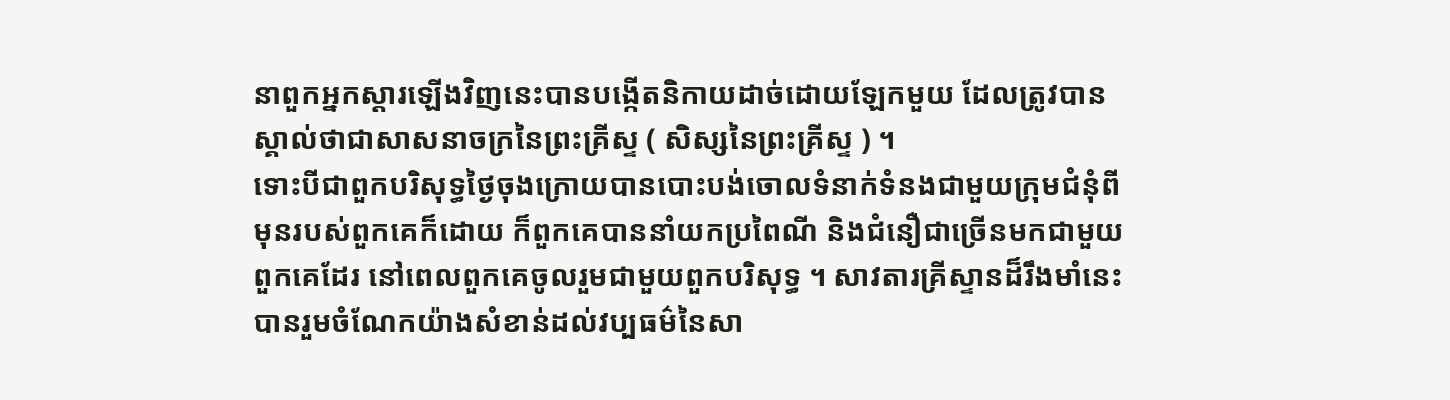នាពួកអ្នកស្ដារឡើងវិញនេះបានបង្កើតនិកាយដាច់ដោយឡែកមួយ ដែលត្រូវបានស្គាល់ថាជាសាសនាចក្រនៃព្រះគ្រីស្ទ ( សិស្សនៃព្រះគ្រីស្ទ ) ។
ទោះបីជាពួកបរិសុទ្ធថ្ងៃចុងក្រោយបានបោះបង់ចោលទំនាក់ទំនងជាមួយក្រុមជំនុំពីមុនរបស់ពួកគេក៏ដោយ ក៏ពួកគេបាននាំយកប្រពៃណី និងជំនឿជាច្រើនមកជាមួយពួកគេដែរ នៅពេលពួកគេចូលរួមជាមួយពួកបរិសុទ្ធ ។ សាវតារគ្រីស្ទានដ៏រឹងមាំនេះបានរួមចំណែកយ៉ាងសំខាន់ដល់វប្បធម៌នៃសា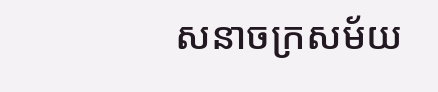សនាចក្រសម័យ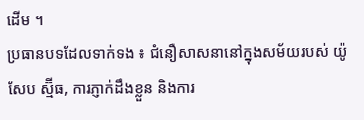ដើម ។
ប្រធានបទដែលទាក់ទង ៖ ជំនឿសាសនានៅក្នុងសម័យរបស់ យ៉ូសែប ស្ម៊ីធ, ការភ្ញាក់ដឹងខ្លួន និងការ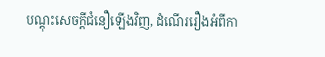បណ្ដុះសេចក្តីជំនឿឡើងវិញ, ដំណើររឿងអំពីកា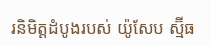រនិមិត្តដំបូងរបស់ យ៉ូសែប ស្ម៊ីធ